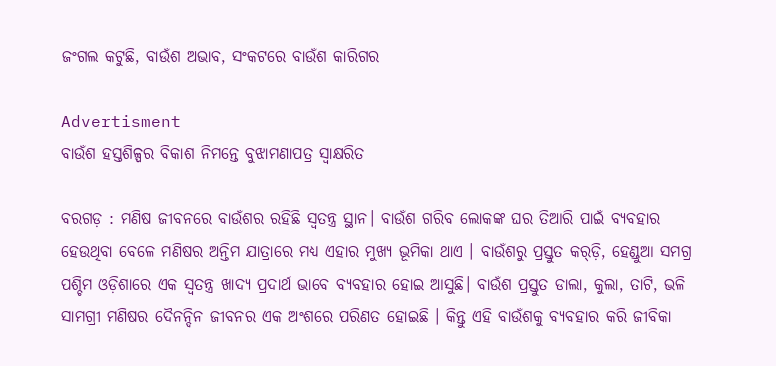ଜଂଗଲ କଟୁଛି, ବାଉଁଶ ଅଭାବ, ସଂକଟରେ ବାଉଁଶ କାରିଗର

Advertisment
ବାଉଁଶ ହସ୍ତଶିଳ୍ପର ବିକାଶ ନିମନ୍ତେ ବୁଝାମଣାପତ୍ର ସ୍ବାକ୍ଷରିତ

ବରଗଡ଼ : ମଣିଷ ଜୀବନରେ ବାଉଁଶର ରହିଛି ସ୍ୱତନ୍ତ୍ର ସ୍ଥାନ। ବାଉଁଶ ଗରିବ ଲୋକଙ୍କ ଘର ତିଆରି ପାଇଁ ବ୍ୟବହାର ହେଉଥିବା ବେଳେ ମଣିଷର ଅନ୍ତିମ ଯାତ୍ରାରେ ମଧ୍ୟ ଏହାର ମୁଖ୍ୟ ଭୂମିକା ଥାଏ । ବାଉଁଶରୁ ପ୍ରସ୍ତୁତ କର୍‍ଡ଼ି, ହେଣ୍ଡୁଆ ସମଗ୍ର ପଶ୍ଚିମ ଓଡ଼ିଶାରେ ଏକ ସ୍ୱତନ୍ତ୍ର ଖାଦ୍ୟ ପ୍ରଦାର୍ଥ ଭାବେ ବ୍ୟବହାର ହୋଇ ଆସୁଛି। ବାଉଁଶ ପ୍ରସ୍ତୁତ ଡାଲା, କୁଲା, ତାଟି, ଭଳି ସାମଗ୍ରୀ ମଣିଷର ଦୈନନ୍ଦିନ ଜୀବନର ଏକ ଅଂଶରେ ପରିଣତ ହୋଇଛି । କିନ୍ତୁ ଏହି ବାଉଁଶକୁ ବ୍ୟବହାର କରି ଜୀବିକା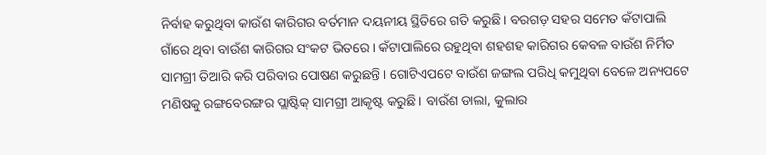ନିର୍ବାହ କରୁଥିବା କାଉଁଶ କାରିଗର ବର୍ତମାନ ଦୟନୀୟ ସ୍ଥିତିରେ ଗତି କରୁଛି। ବରଗଡ଼ ସହର ସମେତ କଁଟାପାଲି ଗାଁରେ ଥିବା ବାଉଁଶ କାରିଗର ସଂକଟ ଭିତରେ। କଁଟାପାଲିରେ ରହୁଥିବା ଶହଶହ କାରିଗର କେବଳ ବାଉଁଶ ନିର୍ମିତ ସାମଗ୍ରୀ ତିଆରି କରି ପରିବାର ପୋଷଣ କରୁଛନ୍ତି । ଗୋଟିଏପଟେ ବାଉଁଶ ଜଙ୍ଗଲ ପରିଧି କମୁଥିବା ବେଳେ ଅନ୍ୟପଟେ ମଣିଷକୁ ରଙ୍ଗବେରଙ୍ଗର ପ୍ଲାଷ୍ଟିକ୍‍ ସାମଗ୍ରୀ ଆକୃଷ୍ଟ କରୁଛି। ବାଉଁଶ ଡାଲା, କୁଲାର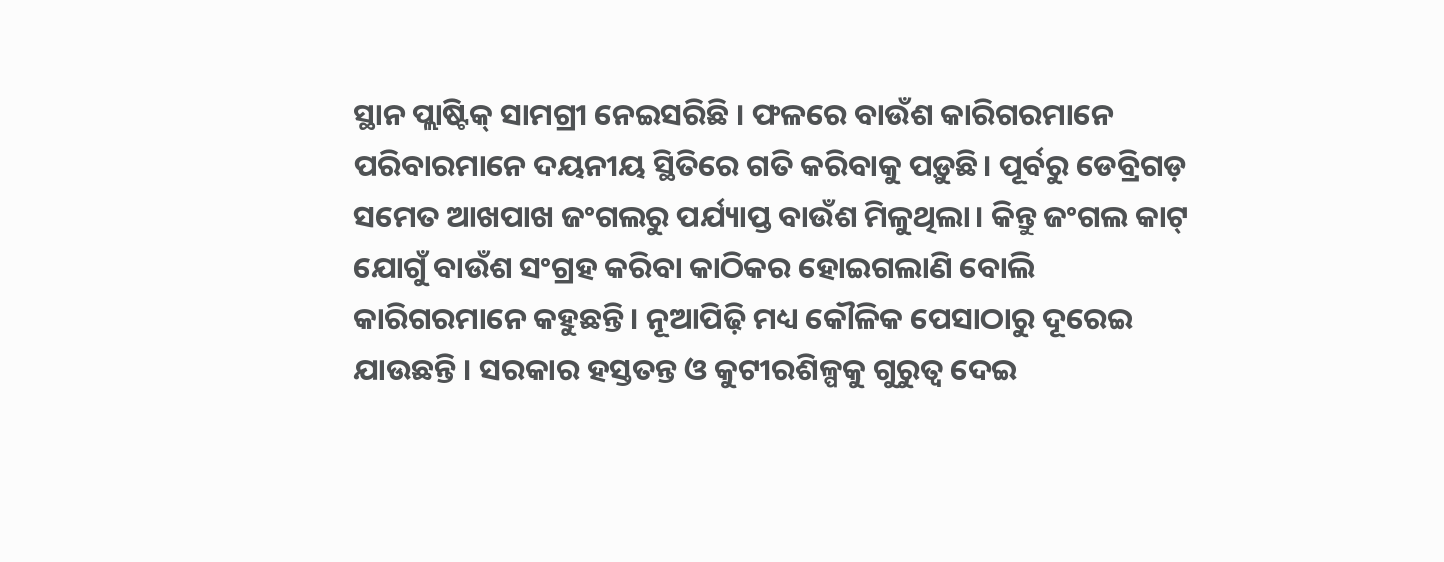ସ୍ଥାନ ପ୍ଲାଷ୍ଟିକ୍‍ ସାମଗ୍ରୀ ନେଇସରିଛି । ଫଳରେ ବାଉଁଶ କାରିଗରମାନେ ପରିବାରମାନେ ଦୟନୀୟ ସ୍ଥିତିରେ ଗତି କରିବାକୁ ପଡ଼ୁଛି। ପୂର୍ବରୁ ଡେବ୍ରିଗଡ଼ ସମେତ ଆଖପାଖ ଜଂଗଲରୁ ପର୍ଯ୍ୟାପ୍ତ ବାଉଁଶ ମିଳୁଥିଲା। କିନ୍ତୁ ଜଂଗଲ କାଟ୍‌ ଯୋଗୁଁ ବାଉଁଶ ସଂଗ୍ରହ କରିବା କାଠିକର ହୋଇଗଲାଣି ବୋଲି କାରିଗରମାନେ କହୁଛନ୍ତି । ନୂଆପିଢ଼ି ମଧ୍ୟ କୌଳିକ ପେସାଠାରୁ ଦୂରେଇ ଯାଉଛନ୍ତି । ସରକାର ହସ୍ତତନ୍ତ ଓ କୁଟୀରଶିଳ୍ପକୁ ଗୁରୁତ୍ୱ ଦେଇ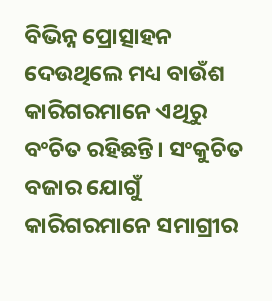ବିଭିନ୍ନ ପ୍ରୋତ୍ସାହନ ଦେଉଥିଲେ ମଧ୍ୟ ବାଉଁଶ କାରିଗରମାନେ ଏଥିରୁ ବଂଚିତ ରହିଛନ୍ତି। ସଂକୁଚିତ ବଜାର ଯୋଗୁଁ କାରିଗରମାନେ ସମାଗ୍ରୀର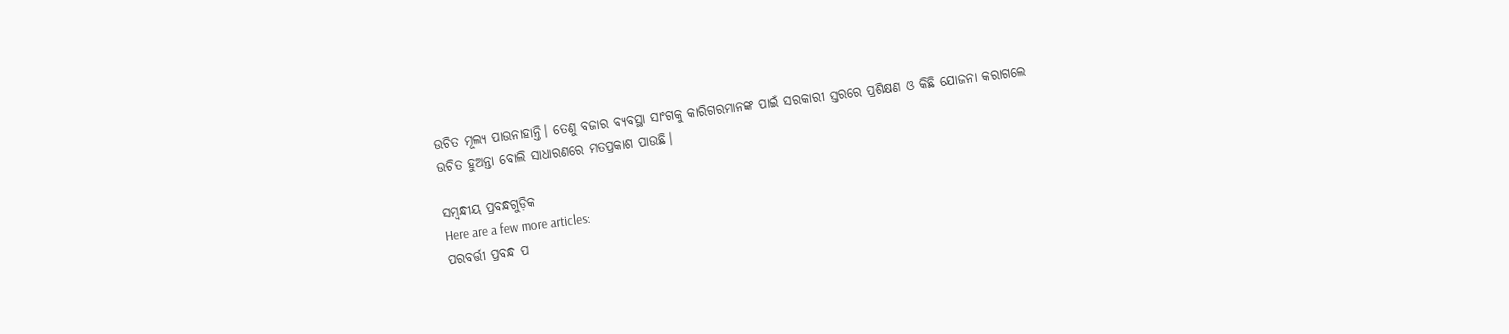ଉଚିତ ମୂଲ୍ୟ ପାଉନାହାନ୍ତି। ତେଣୁ ବଜାର ବ୍ୟବସ୍ଥା ସାଂଗକୁ କାରିଗରମାନଙ୍କ ପାଇଁ ସରକାରୀ ସ୍ତରରେ ପ୍ରଶିକ୍ଷଣ ଓ କିଛି ଯୋଜନା କରାଗଲେ ଉଚିତ ହୁଅନ୍ତା ବୋଲି ସାଧାରଣରେ ମତପ୍ରକାଶ ପାଉଛି।

ସମ୍ବନ୍ଧୀୟ ପ୍ରବନ୍ଧଗୁଡ଼ିକ
Here are a few more articles:
ପରବର୍ତ୍ତୀ ପ୍ରବନ୍ଧ ପ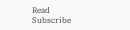Read
Subscribe